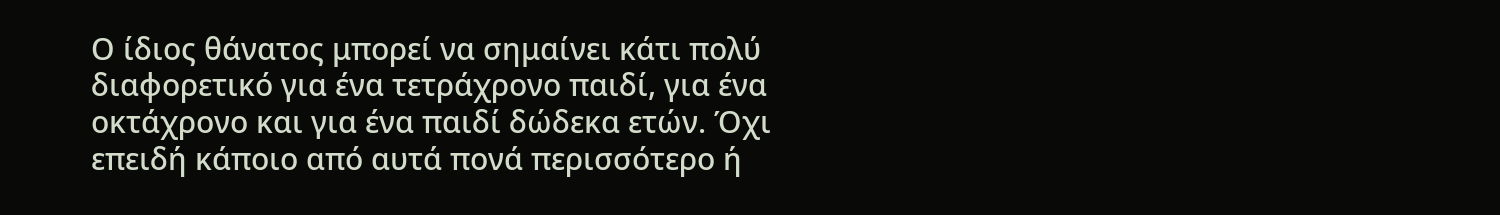Ο ίδιος θάνατος μπορεί να σημαίνει κάτι πολύ διαφορετικό για ένα τετράχρονο παιδί, για ένα οκτάχρονο και για ένα παιδί δώδεκα ετών. Όχι επειδή κάποιο από αυτά πονά περισσότερο ή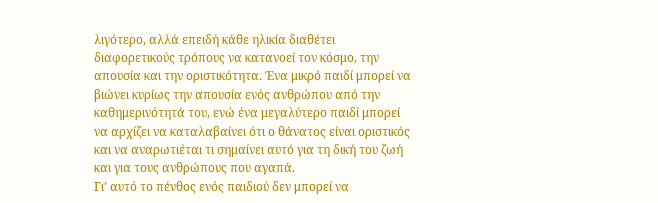λιγότερο, αλλά επειδή κάθε ηλικία διαθέτει διαφορετικούς τρόπους να κατανοεί τον κόσμο, την απουσία και την οριστικότητα. Ένα μικρό παιδί μπορεί να βιώνει κυρίως την απουσία ενός ανθρώπου από την καθημερινότητά του, ενώ ένα μεγαλύτερο παιδί μπορεί να αρχίζει να καταλαβαίνει ότι ο θάνατος είναι οριστικός και να αναρωτιέται τι σημαίνει αυτό για τη δική του ζωή και για τους ανθρώπους που αγαπά.
Γι’ αυτό το πένθος ενός παιδιού δεν μπορεί να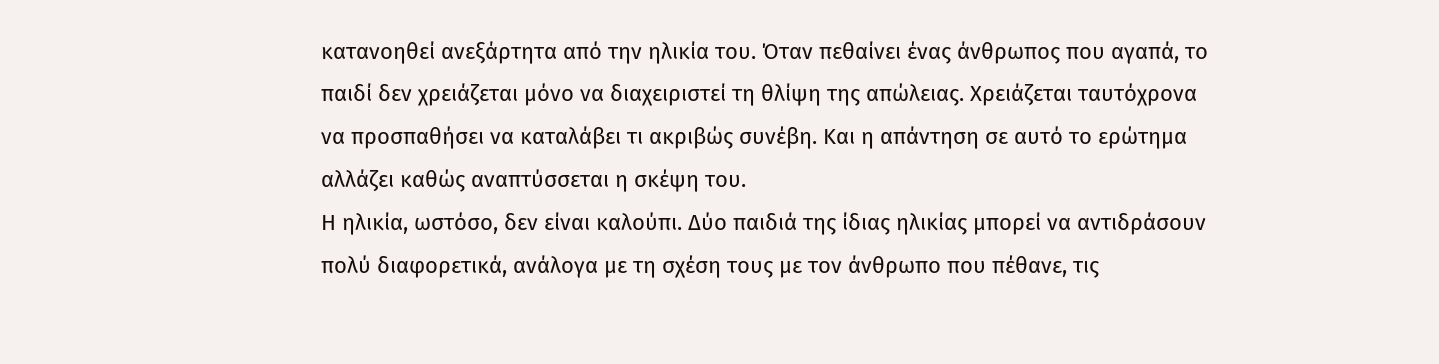κατανοηθεί ανεξάρτητα από την ηλικία του. Όταν πεθαίνει ένας άνθρωπος που αγαπά, το παιδί δεν χρειάζεται μόνο να διαχειριστεί τη θλίψη της απώλειας. Χρειάζεται ταυτόχρονα να προσπαθήσει να καταλάβει τι ακριβώς συνέβη. Και η απάντηση σε αυτό το ερώτημα αλλάζει καθώς αναπτύσσεται η σκέψη του.
Η ηλικία, ωστόσο, δεν είναι καλούπι. Δύο παιδιά της ίδιας ηλικίας μπορεί να αντιδράσουν πολύ διαφορετικά, ανάλογα με τη σχέση τους με τον άνθρωπο που πέθανε, τις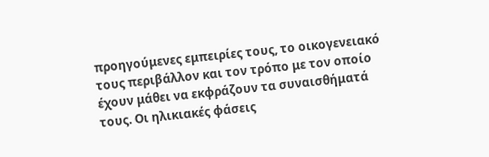προηγούμενες εμπειρίες τους, το οικογενειακό τους περιβάλλον και τον τρόπο με τον οποίο έχουν μάθει να εκφράζουν τα συναισθήματά τους. Οι ηλικιακές φάσεις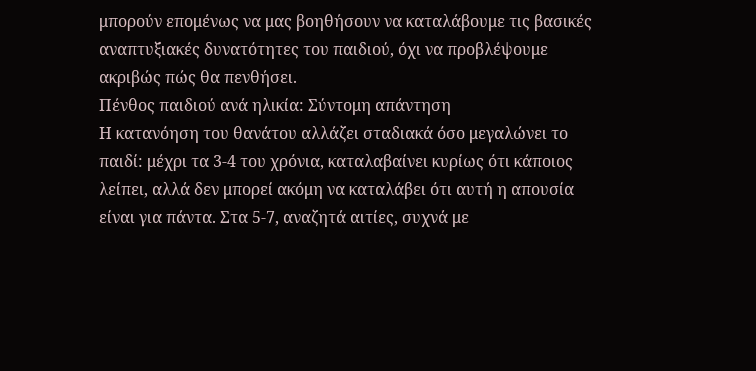μπορούν επομένως να μας βοηθήσουν να καταλάβουμε τις βασικές αναπτυξιακές δυνατότητες του παιδιού, όχι να προβλέψουμε ακριβώς πώς θα πενθήσει.
Πένθος παιδιού ανά ηλικία: Σύντομη απάντηση
Η κατανόηση του θανάτου αλλάζει σταδιακά όσο μεγαλώνει το παιδί: μέχρι τα 3-4 του χρόνια, καταλαβαίνει κυρίως ότι κάποιος λείπει, αλλά δεν μπορεί ακόμη να καταλάβει ότι αυτή η απουσία είναι για πάντα. Στα 5-7, αναζητά αιτίες, συχνά με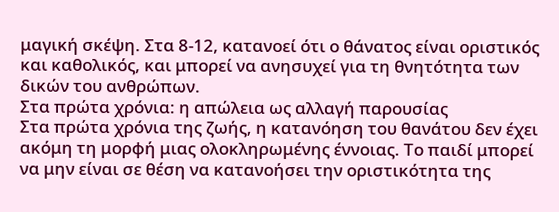μαγική σκέψη. Στα 8-12, κατανοεί ότι ο θάνατος είναι οριστικός και καθολικός, και μπορεί να ανησυχεί για τη θνητότητα των δικών του ανθρώπων.
Στα πρώτα χρόνια: η απώλεια ως αλλαγή παρουσίας
Στα πρώτα χρόνια της ζωής, η κατανόηση του θανάτου δεν έχει ακόμη τη μορφή μιας ολοκληρωμένης έννοιας. Το παιδί μπορεί να μην είναι σε θέση να κατανοήσει την οριστικότητα της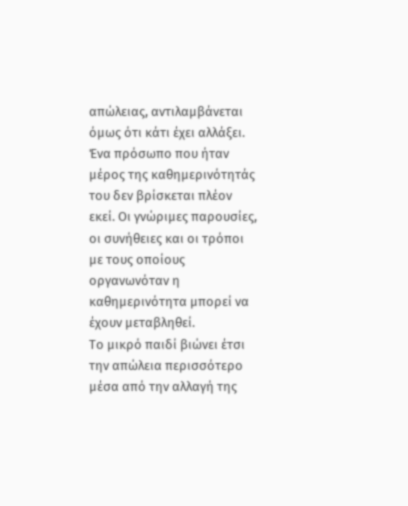απώλειας, αντιλαμβάνεται όμως ότι κάτι έχει αλλάξει. Ένα πρόσωπο που ήταν μέρος της καθημερινότητάς του δεν βρίσκεται πλέον εκεί. Οι γνώριμες παρουσίες, οι συνήθειες και οι τρόποι με τους οποίους οργανωνόταν η καθημερινότητα μπορεί να έχουν μεταβληθεί.
Το μικρό παιδί βιώνει έτσι την απώλεια περισσότερο μέσα από την αλλαγή της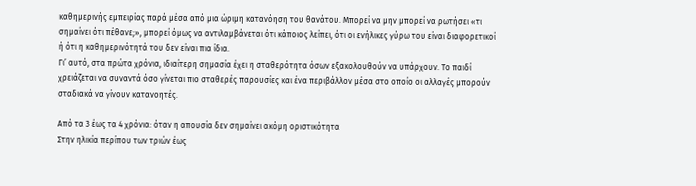καθημερινής εμπειρίας παρά μέσα από μια ώριμη κατανόηση του θανάτου. Μπορεί να μην μπορεί να ρωτήσει «τι σημαίνει ότι πέθανε;», μπορεί όμως να αντιλαμβάνεται ότι κάποιος λείπει, ότι οι ενήλικες γύρω του είναι διαφορετικοί ή ότι η καθημερινότητά του δεν είναι πια ίδια.
Γι’ αυτό, στα πρώτα χρόνια, ιδιαίτερη σημασία έχει η σταθερότητα όσων εξακολουθούν να υπάρχουν. Το παιδί χρειάζεται να συναντά όσο γίνεται πιο σταθερές παρουσίες και ένα περιβάλλον μέσα στο οποίο οι αλλαγές μπορούν σταδιακά να γίνουν κατανοητές.

Από τα 3 έως τα 4 χρόνια: όταν η απουσία δεν σημαίνει ακόμη οριστικότητα
Στην ηλικία περίπου των τριών έως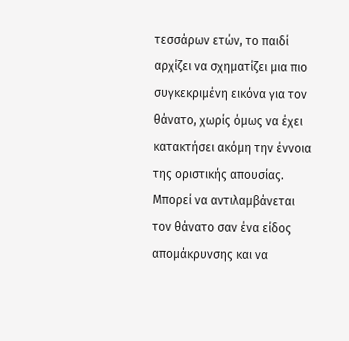τεσσάρων ετών, το παιδί αρχίζει να σχηματίζει μια πιο συγκεκριμένη εικόνα για τον θάνατο, χωρίς όμως να έχει κατακτήσει ακόμη την έννοια της οριστικής απουσίας. Μπορεί να αντιλαμβάνεται τον θάνατο σαν ένα είδος απομάκρυνσης και να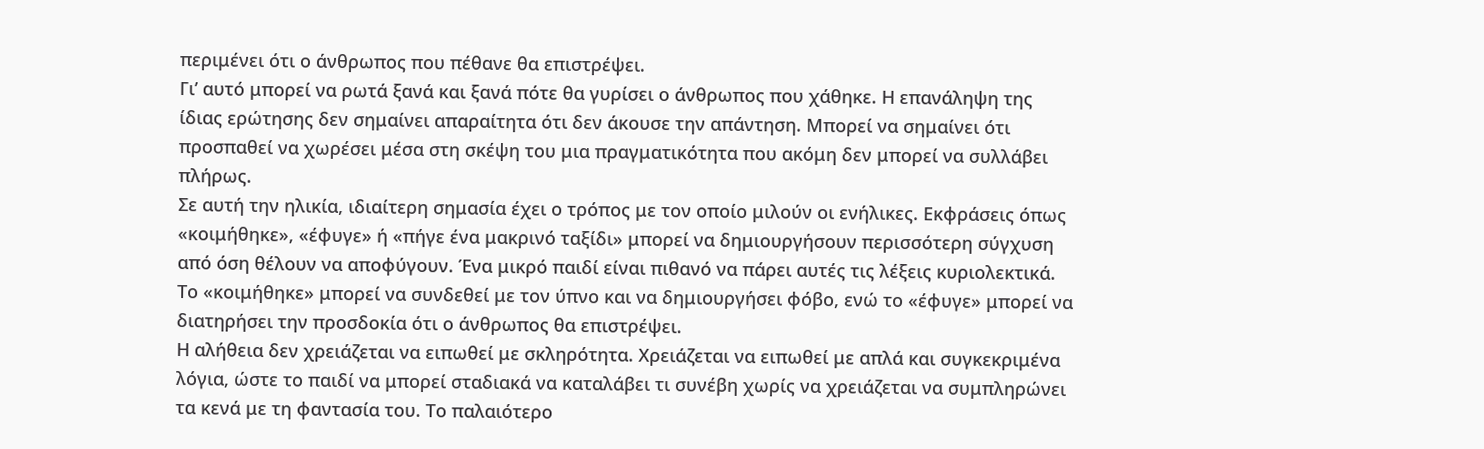περιμένει ότι ο άνθρωπος που πέθανε θα επιστρέψει.
Γι’ αυτό μπορεί να ρωτά ξανά και ξανά πότε θα γυρίσει ο άνθρωπος που χάθηκε. Η επανάληψη της ίδιας ερώτησης δεν σημαίνει απαραίτητα ότι δεν άκουσε την απάντηση. Μπορεί να σημαίνει ότι προσπαθεί να χωρέσει μέσα στη σκέψη του μια πραγματικότητα που ακόμη δεν μπορεί να συλλάβει πλήρως.
Σε αυτή την ηλικία, ιδιαίτερη σημασία έχει ο τρόπος με τον οποίο μιλούν οι ενήλικες. Εκφράσεις όπως «κοιμήθηκε», «έφυγε» ή «πήγε ένα μακρινό ταξίδι» μπορεί να δημιουργήσουν περισσότερη σύγχυση από όση θέλουν να αποφύγουν. Ένα μικρό παιδί είναι πιθανό να πάρει αυτές τις λέξεις κυριολεκτικά. Το «κοιμήθηκε» μπορεί να συνδεθεί με τον ύπνο και να δημιουργήσει φόβο, ενώ το «έφυγε» μπορεί να διατηρήσει την προσδοκία ότι ο άνθρωπος θα επιστρέψει.
Η αλήθεια δεν χρειάζεται να ειπωθεί με σκληρότητα. Χρειάζεται να ειπωθεί με απλά και συγκεκριμένα λόγια, ώστε το παιδί να μπορεί σταδιακά να καταλάβει τι συνέβη χωρίς να χρειάζεται να συμπληρώνει τα κενά με τη φαντασία του. Το παλαιότερο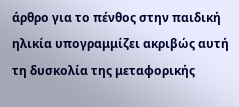άρθρο για το πένθος στην παιδική ηλικία υπογραμμίζει ακριβώς αυτή τη δυσκολία της μεταφορικής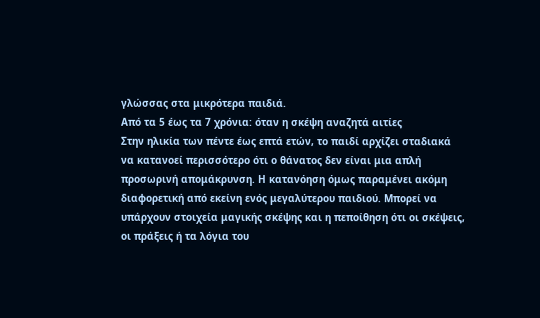γλώσσας στα μικρότερα παιδιά.
Από τα 5 έως τα 7 χρόνια: όταν η σκέψη αναζητά αιτίες
Στην ηλικία των πέντε έως επτά ετών, το παιδί αρχίζει σταδιακά να κατανοεί περισσότερο ότι ο θάνατος δεν είναι μια απλή προσωρινή απομάκρυνση. Η κατανόηση όμως παραμένει ακόμη διαφορετική από εκείνη ενός μεγαλύτερου παιδιού. Μπορεί να υπάρχουν στοιχεία μαγικής σκέψης και η πεποίθηση ότι οι σκέψεις, οι πράξεις ή τα λόγια του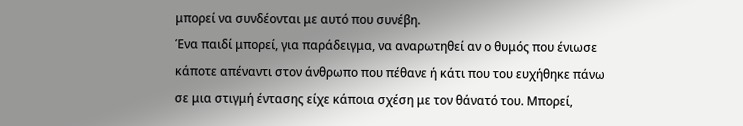μπορεί να συνδέονται με αυτό που συνέβη.
Ένα παιδί μπορεί, για παράδειγμα, να αναρωτηθεί αν ο θυμός που ένιωσε κάποτε απέναντι στον άνθρωπο που πέθανε ή κάτι που του ευχήθηκε πάνω σε μια στιγμή έντασης είχε κάποια σχέση με τον θάνατό του. Μπορεί,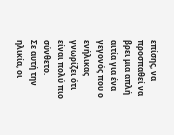επίσης, να προσπαθεί να βρει μια απλή αιτία για ένα γεγονός που ο ενήλικας γνωρίζει ότι είναι πολύ πιο σύνθετο.
Σε αυτή την ηλικία, οι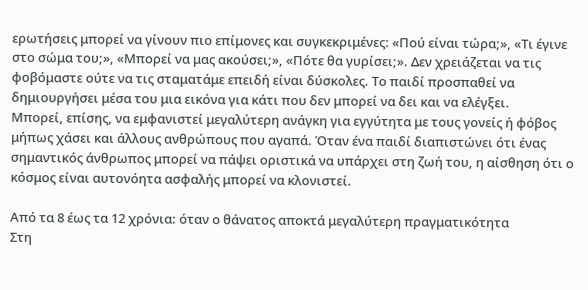ερωτήσεις μπορεί να γίνουν πιο επίμονες και συγκεκριμένες: «Πού είναι τώρα;», «Τι έγινε στο σώμα του;», «Μπορεί να μας ακούσει;», «Πότε θα γυρίσει;». Δεν χρειάζεται να τις φοβόμαστε ούτε να τις σταματάμε επειδή είναι δύσκολες. Το παιδί προσπαθεί να δημιουργήσει μέσα του μια εικόνα για κάτι που δεν μπορεί να δει και να ελέγξει.
Μπορεί, επίσης, να εμφανιστεί μεγαλύτερη ανάγκη για εγγύτητα με τους γονείς ή φόβος μήπως χάσει και άλλους ανθρώπους που αγαπά. Όταν ένα παιδί διαπιστώνει ότι ένας σημαντικός άνθρωπος μπορεί να πάψει οριστικά να υπάρχει στη ζωή του, η αίσθηση ότι ο κόσμος είναι αυτονόητα ασφαλής μπορεί να κλονιστεί.

Από τα 8 έως τα 12 χρόνια: όταν ο θάνατος αποκτά μεγαλύτερη πραγματικότητα
Στη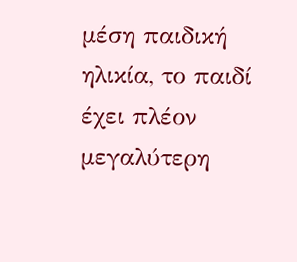μέση παιδική ηλικία, το παιδί έχει πλέον μεγαλύτερη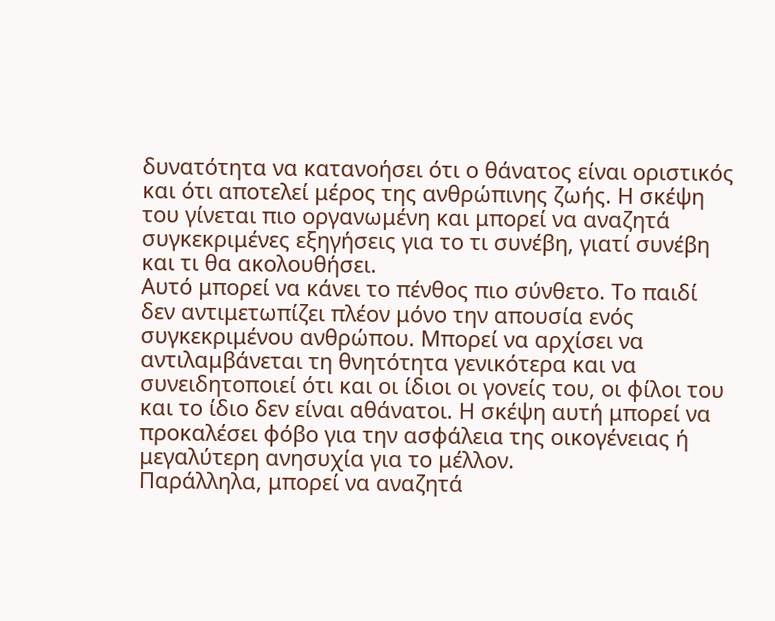δυνατότητα να κατανοήσει ότι ο θάνατος είναι οριστικός και ότι αποτελεί μέρος της ανθρώπινης ζωής. Η σκέψη του γίνεται πιο οργανωμένη και μπορεί να αναζητά συγκεκριμένες εξηγήσεις για το τι συνέβη, γιατί συνέβη και τι θα ακολουθήσει.
Αυτό μπορεί να κάνει το πένθος πιο σύνθετο. Το παιδί δεν αντιμετωπίζει πλέον μόνο την απουσία ενός συγκεκριμένου ανθρώπου. Μπορεί να αρχίσει να αντιλαμβάνεται τη θνητότητα γενικότερα και να συνειδητοποιεί ότι και οι ίδιοι οι γονείς του, οι φίλοι του και το ίδιο δεν είναι αθάνατοι. Η σκέψη αυτή μπορεί να προκαλέσει φόβο για την ασφάλεια της οικογένειας ή μεγαλύτερη ανησυχία για το μέλλον.
Παράλληλα, μπορεί να αναζητά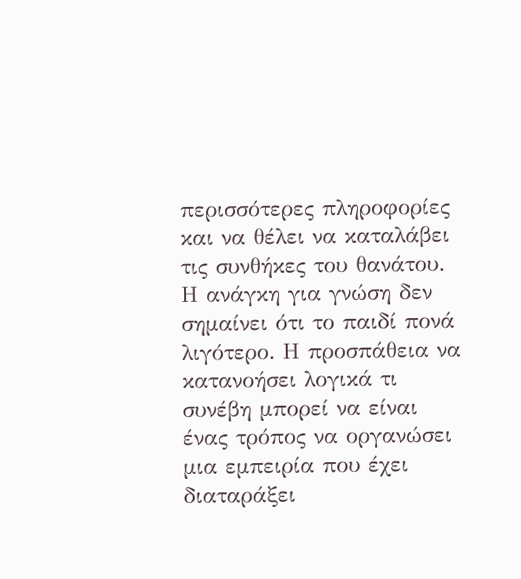περισσότερες πληροφορίες και να θέλει να καταλάβει τις συνθήκες του θανάτου. Η ανάγκη για γνώση δεν σημαίνει ότι το παιδί πονά λιγότερο. Η προσπάθεια να κατανοήσει λογικά τι συνέβη μπορεί να είναι ένας τρόπος να οργανώσει μια εμπειρία που έχει διαταράξει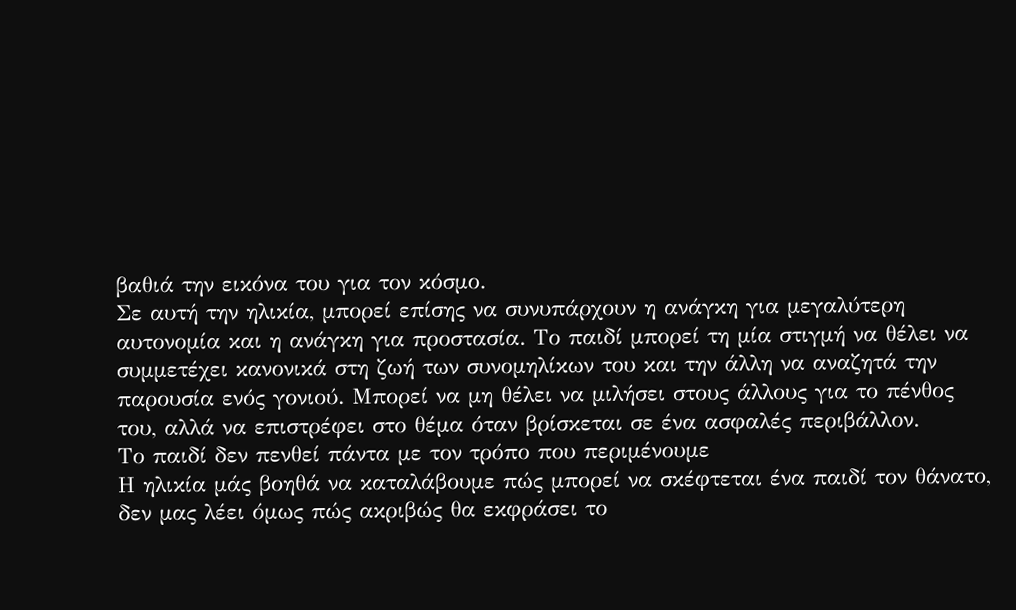βαθιά την εικόνα του για τον κόσμο.
Σε αυτή την ηλικία, μπορεί επίσης να συνυπάρχουν η ανάγκη για μεγαλύτερη αυτονομία και η ανάγκη για προστασία. Το παιδί μπορεί τη μία στιγμή να θέλει να συμμετέχει κανονικά στη ζωή των συνομηλίκων του και την άλλη να αναζητά την παρουσία ενός γονιού. Μπορεί να μη θέλει να μιλήσει στους άλλους για το πένθος του, αλλά να επιστρέφει στο θέμα όταν βρίσκεται σε ένα ασφαλές περιβάλλον.
Το παιδί δεν πενθεί πάντα με τον τρόπο που περιμένουμε
Η ηλικία μάς βοηθά να καταλάβουμε πώς μπορεί να σκέφτεται ένα παιδί τον θάνατο, δεν μας λέει όμως πώς ακριβώς θα εκφράσει το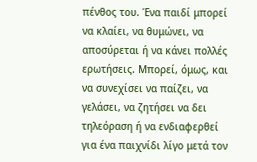πένθος του. Ένα παιδί μπορεί να κλαίει, να θυμώνει, να αποσύρεται ή να κάνει πολλές ερωτήσεις. Μπορεί, όμως, και να συνεχίσει να παίζει, να γελάσει, να ζητήσει να δει τηλεόραση ή να ενδιαφερθεί για ένα παιχνίδι λίγο μετά τον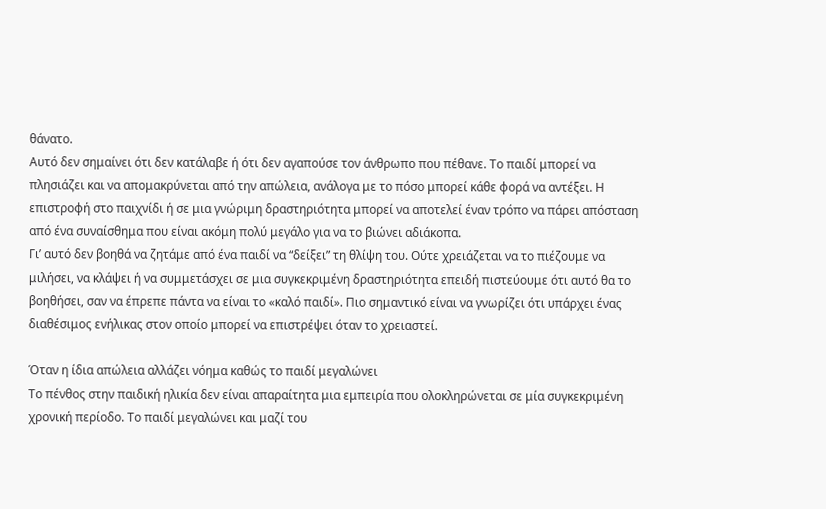θάνατο.
Αυτό δεν σημαίνει ότι δεν κατάλαβε ή ότι δεν αγαπούσε τον άνθρωπο που πέθανε. Το παιδί μπορεί να πλησιάζει και να απομακρύνεται από την απώλεια, ανάλογα με το πόσο μπορεί κάθε φορά να αντέξει. Η επιστροφή στο παιχνίδι ή σε μια γνώριμη δραστηριότητα μπορεί να αποτελεί έναν τρόπο να πάρει απόσταση από ένα συναίσθημα που είναι ακόμη πολύ μεγάλο για να το βιώνει αδιάκοπα.
Γι’ αυτό δεν βοηθά να ζητάμε από ένα παιδί να “δείξει” τη θλίψη του. Ούτε χρειάζεται να το πιέζουμε να μιλήσει, να κλάψει ή να συμμετάσχει σε μια συγκεκριμένη δραστηριότητα επειδή πιστεύουμε ότι αυτό θα το βοηθήσει, σαν να έπρεπε πάντα να είναι το «καλό παιδί». Πιο σημαντικό είναι να γνωρίζει ότι υπάρχει ένας διαθέσιμος ενήλικας στον οποίο μπορεί να επιστρέψει όταν το χρειαστεί.

Όταν η ίδια απώλεια αλλάζει νόημα καθώς το παιδί μεγαλώνει
Το πένθος στην παιδική ηλικία δεν είναι απαραίτητα μια εμπειρία που ολοκληρώνεται σε μία συγκεκριμένη χρονική περίοδο. Το παιδί μεγαλώνει και μαζί του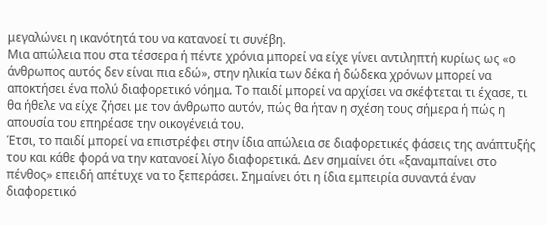μεγαλώνει η ικανότητά του να κατανοεί τι συνέβη.
Μια απώλεια που στα τέσσερα ή πέντε χρόνια μπορεί να είχε γίνει αντιληπτή κυρίως ως «ο άνθρωπος αυτός δεν είναι πια εδώ», στην ηλικία των δέκα ή δώδεκα χρόνων μπορεί να αποκτήσει ένα πολύ διαφορετικό νόημα. Το παιδί μπορεί να αρχίσει να σκέφτεται τι έχασε, τι θα ήθελε να είχε ζήσει με τον άνθρωπο αυτόν, πώς θα ήταν η σχέση τους σήμερα ή πώς η απουσία του επηρέασε την οικογένειά του.
Έτσι, το παιδί μπορεί να επιστρέφει στην ίδια απώλεια σε διαφορετικές φάσεις της ανάπτυξής του και κάθε φορά να την κατανοεί λίγο διαφορετικά. Δεν σημαίνει ότι «ξαναμπαίνει στο πένθος» επειδή απέτυχε να το ξεπεράσει. Σημαίνει ότι η ίδια εμπειρία συναντά έναν διαφορετικό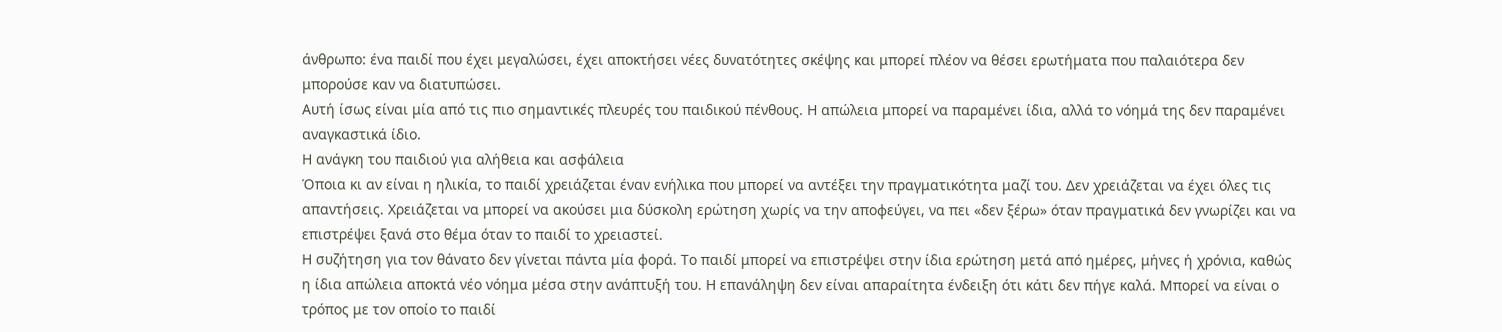άνθρωπο: ένα παιδί που έχει μεγαλώσει, έχει αποκτήσει νέες δυνατότητες σκέψης και μπορεί πλέον να θέσει ερωτήματα που παλαιότερα δεν μπορούσε καν να διατυπώσει.
Αυτή ίσως είναι μία από τις πιο σημαντικές πλευρές του παιδικού πένθους. Η απώλεια μπορεί να παραμένει ίδια, αλλά το νόημά της δεν παραμένει αναγκαστικά ίδιο.
Η ανάγκη του παιδιού για αλήθεια και ασφάλεια
Όποια κι αν είναι η ηλικία, το παιδί χρειάζεται έναν ενήλικα που μπορεί να αντέξει την πραγματικότητα μαζί του. Δεν χρειάζεται να έχει όλες τις απαντήσεις. Χρειάζεται να μπορεί να ακούσει μια δύσκολη ερώτηση χωρίς να την αποφεύγει, να πει «δεν ξέρω» όταν πραγματικά δεν γνωρίζει και να επιστρέψει ξανά στο θέμα όταν το παιδί το χρειαστεί.
Η συζήτηση για τον θάνατο δεν γίνεται πάντα μία φορά. Το παιδί μπορεί να επιστρέψει στην ίδια ερώτηση μετά από ημέρες, μήνες ή χρόνια, καθώς η ίδια απώλεια αποκτά νέο νόημα μέσα στην ανάπτυξή του. Η επανάληψη δεν είναι απαραίτητα ένδειξη ότι κάτι δεν πήγε καλά. Μπορεί να είναι ο τρόπος με τον οποίο το παιδί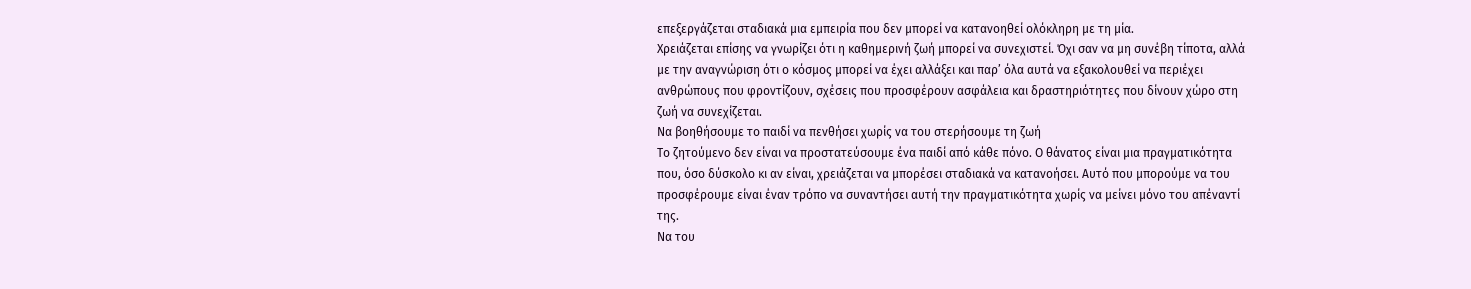επεξεργάζεται σταδιακά μια εμπειρία που δεν μπορεί να κατανοηθεί ολόκληρη με τη μία.
Χρειάζεται επίσης να γνωρίζει ότι η καθημερινή ζωή μπορεί να συνεχιστεί. Όχι σαν να μη συνέβη τίποτα, αλλά με την αναγνώριση ότι ο κόσμος μπορεί να έχει αλλάξει και παρ’ όλα αυτά να εξακολουθεί να περιέχει ανθρώπους που φροντίζουν, σχέσεις που προσφέρουν ασφάλεια και δραστηριότητες που δίνουν χώρο στη ζωή να συνεχίζεται.
Να βοηθήσουμε το παιδί να πενθήσει χωρίς να του στερήσουμε τη ζωή
Το ζητούμενο δεν είναι να προστατεύσουμε ένα παιδί από κάθε πόνο. Ο θάνατος είναι μια πραγματικότητα που, όσο δύσκολο κι αν είναι, χρειάζεται να μπορέσει σταδιακά να κατανοήσει. Αυτό που μπορούμε να του προσφέρουμε είναι έναν τρόπο να συναντήσει αυτή την πραγματικότητα χωρίς να μείνει μόνο του απέναντί της.
Να του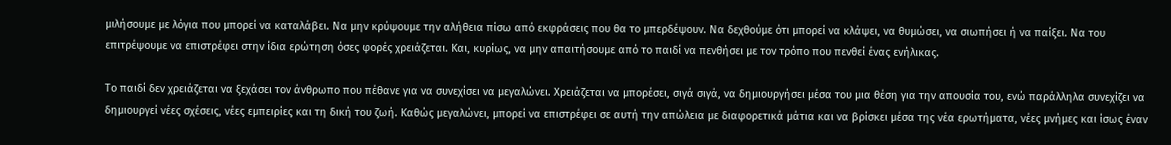μιλήσουμε με λόγια που μπορεί να καταλάβει. Να μην κρύψουμε την αλήθεια πίσω από εκφράσεις που θα το μπερδέψουν. Να δεχθούμε ότι μπορεί να κλάψει, να θυμώσει, να σιωπήσει ή να παίξει. Να του επιτρέψουμε να επιστρέφει στην ίδια ερώτηση όσες φορές χρειάζεται. Και, κυρίως, να μην απαιτήσουμε από το παιδί να πενθήσει με τον τρόπο που πενθεί ένας ενήλικας.

Το παιδί δεν χρειάζεται να ξεχάσει τον άνθρωπο που πέθανε για να συνεχίσει να μεγαλώνει. Χρειάζεται να μπορέσει, σιγά σιγά, να δημιουργήσει μέσα του μια θέση για την απουσία του, ενώ παράλληλα συνεχίζει να δημιουργεί νέες σχέσεις, νέες εμπειρίες και τη δική του ζωή. Καθώς μεγαλώνει, μπορεί να επιστρέφει σε αυτή την απώλεια με διαφορετικά μάτια και να βρίσκει μέσα της νέα ερωτήματα, νέες μνήμες και ίσως έναν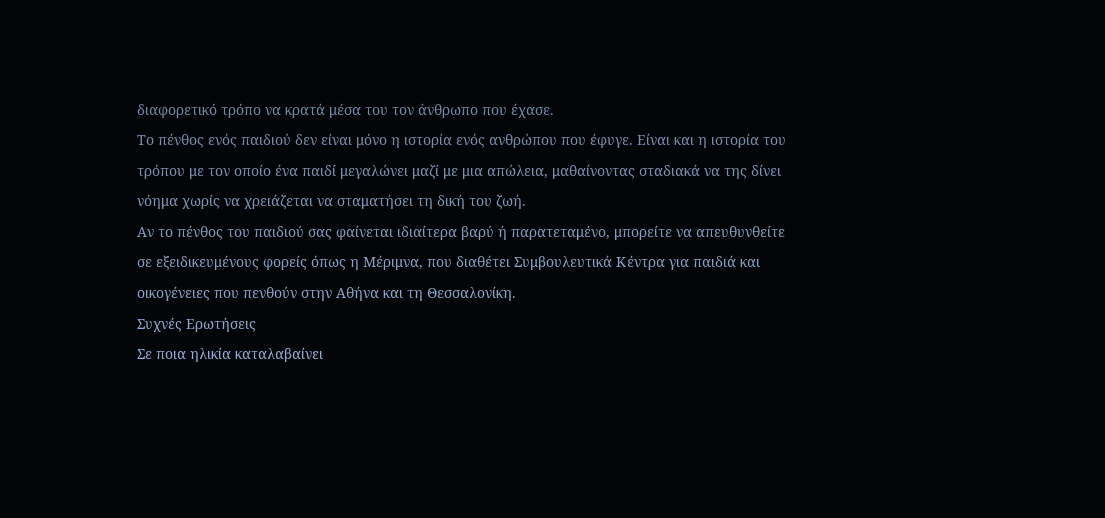διαφορετικό τρόπο να κρατά μέσα του τον άνθρωπο που έχασε.
Το πένθος ενός παιδιού δεν είναι μόνο η ιστορία ενός ανθρώπου που έφυγε. Είναι και η ιστορία του τρόπου με τον οποίο ένα παιδί μεγαλώνει μαζί με μια απώλεια, μαθαίνοντας σταδιακά να της δίνει νόημα χωρίς να χρειάζεται να σταματήσει τη δική του ζωή.
Αν το πένθος του παιδιού σας φαίνεται ιδιαίτερα βαρύ ή παρατεταμένο, μπορείτε να απευθυνθείτε σε εξειδικευμένους φορείς όπως η Μέριμνα, που διαθέτει Συμβουλευτικά Κέντρα για παιδιά και οικογένειες που πενθούν στην Αθήνα και τη Θεσσαλονίκη.
Συχνές Ερωτήσεις
Σε ποια ηλικία καταλαβαίνει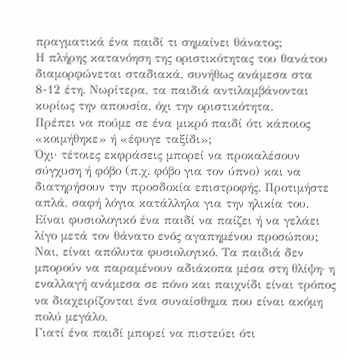πραγματικά ένα παιδί τι σημαίνει θάνατος;
Η πλήρης κατανόηση της οριστικότητας του θανάτου διαμορφώνεται σταδιακά, συνήθως ανάμεσα στα 8-12 έτη. Νωρίτερα, τα παιδιά αντιλαμβάνονται κυρίως την απουσία, όχι την οριστικότητα.
Πρέπει να πούμε σε ένα μικρό παιδί ότι κάποιος «κοιμήθηκε» ή «έφυγε ταξίδι»;
Όχι· τέτοιες εκφράσεις μπορεί να προκαλέσουν σύγχυση ή φόβο (π.χ. φόβο για τον ύπνο) και να διατηρήσουν την προσδοκία επιστροφής. Προτιμήστε απλά, σαφή λόγια κατάλληλα για την ηλικία του.
Είναι φυσιολογικό ένα παιδί να παίζει ή να γελάει λίγο μετά τον θάνατο ενός αγαπημένου προσώπου;
Ναι, είναι απόλυτα φυσιολογικό. Τα παιδιά δεν μπορούν να παραμένουν αδιάκοπα μέσα στη θλίψη· η εναλλαγή ανάμεσα σε πόνο και παιχνίδι είναι τρόπος να διαχειρίζονται ένα συναίσθημα που είναι ακόμη πολύ μεγάλο.
Γιατί ένα παιδί μπορεί να πιστεύει ότι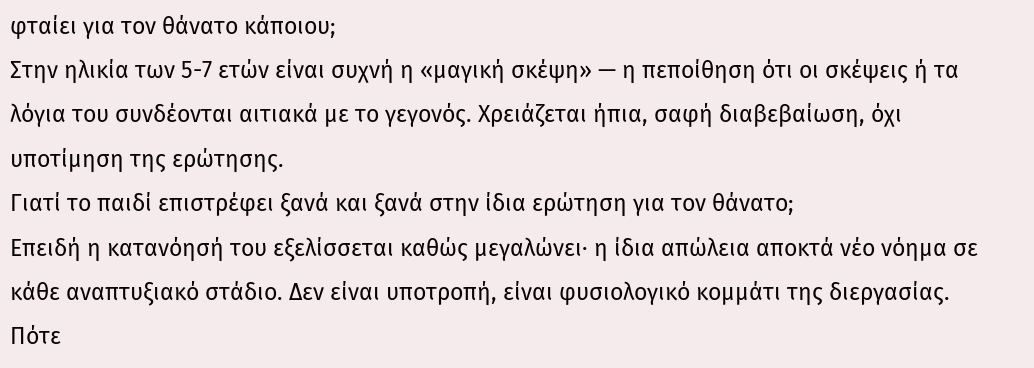φταίει για τον θάνατο κάποιου;
Στην ηλικία των 5-7 ετών είναι συχνή η «μαγική σκέψη» — η πεποίθηση ότι οι σκέψεις ή τα λόγια του συνδέονται αιτιακά με το γεγονός. Χρειάζεται ήπια, σαφή διαβεβαίωση, όχι υποτίμηση της ερώτησης.
Γιατί το παιδί επιστρέφει ξανά και ξανά στην ίδια ερώτηση για τον θάνατο;
Επειδή η κατανόησή του εξελίσσεται καθώς μεγαλώνει· η ίδια απώλεια αποκτά νέο νόημα σε κάθε αναπτυξιακό στάδιο. Δεν είναι υποτροπή, είναι φυσιολογικό κομμάτι της διεργασίας.
Πότε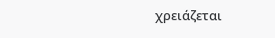χρειάζεται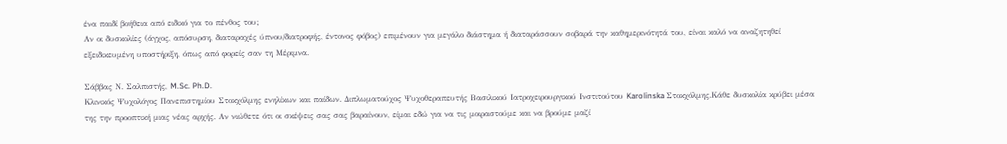ένα παιδί βοήθεια από ειδικό για το πένθος του;
Αν οι δυσκολίες (άγχος, απόσυρση, διαταραχές ύπνου/διατροφής, έντονος φόβος) επιμένουν για μεγάλο διάστημα ή διαταράσσουν σοβαρά την καθημερινότητά του, είναι καλό να αναζητηθεί εξειδικευμένη υποστήριξη, όπως από φορείς σαν τη Μέριμνα.

Σάββας Ν. Σαλπιστής, M.Sc. Ph.D.
Κλινικός Ψυχολόγος Πανεπιστημίου Στοκχόλμης ενηλίκων και παίδων. Διπλωματούχος Ψυχοθεραπευτής Βασιλικού Ιατροχειρουργικού Ινστιτούτου Karolinska Στοκχόλμης.Κάθε δυσκολία κρύβει μέσα της την προοπτική μιας νέας αρχής. Αν νιώθετε ότι οι σκέψεις σας σας βαραίνουν, είμαι εδώ για να τις μοιραστούμε και να βρούμε μαζί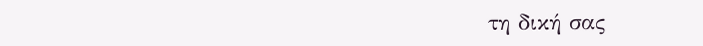τη δική σας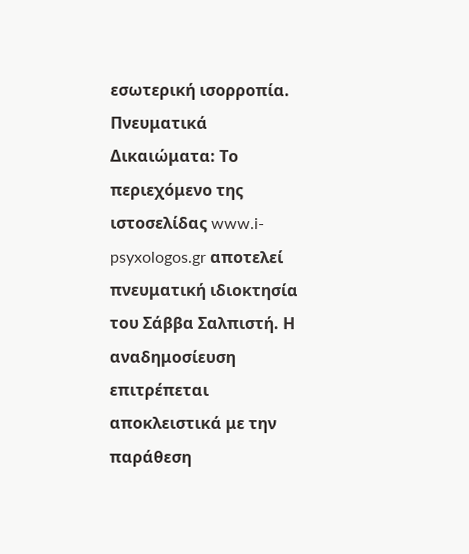εσωτερική ισορροπία.
Πνευματικά Δικαιώματα: Το περιεχόμενο της ιστοσελίδας www.i-psyxologos.gr αποτελεί πνευματική ιδιοκτησία του Σάββα Σαλπιστή. Η αναδημοσίευση επιτρέπεται αποκλειστικά με την παράθεση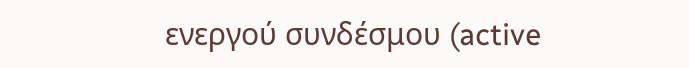ενεργού συνδέσμου (active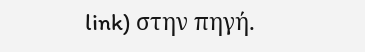link) στην πηγή.